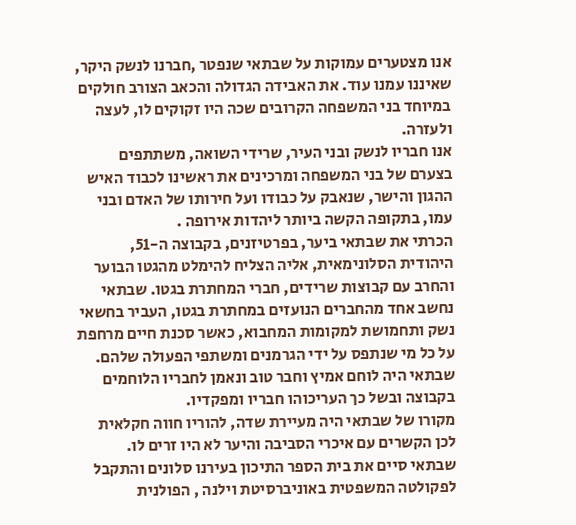אנו מצטערים עמוקות על שבתאי שנפטר ,חברנו לנשק היקר, שאיננו עמנו עוד. את האבידה הגדולה והכאב הצורב חולקים במיוחד בני המשפחה הקרובים שכה היו זקוקים לו, לעצה ולעזרה.
אנו חבריו לנשק ובני העיר, שרידי השואה, משתתפים בצערם של בני המשפחה ומרכינים את ראשינו לכבוד האיש ההגון והישר, שנאבק על כבודו ועל חירותו של האדם ובני עמו, בתקופה הקשה ביותר ליהדות אירופה .
הכרתי את שבתאי ביער, בפרטיזנים, בקבוצה ה-51, היהודית הסלונימאית, אליה הצליח להימלט מהגטו הבוער והחרב עם קבוצות שרידים, חברי המחתרת בגטו. שבתאי נחשב אחד מהחברים הנועזים במחתרת בגטו, העביר בחשאי נשק ותחמושת למקומות המחבוא, כאשר סכנת חיים מרחפת על כל מי שנתפס על ידי הגרמנים ומשתפי הפעולה שלהם. שבתאי היה לוחם אמיץ וחבר טוב ונאמן לחבריו הלוחמים בקבוצה ובשל כך העריכוהו חבריו ומפקדיו.
מקורו של שבתאי היה מעיירת שדה, להוריו חווה חקלאית לכן הקשרים עם איכרי הסביבה והיער לא היו זרים לו. שבתאי סיים את בית הספר התיכון בעירנו סלונים והתקבל לפקולטה המשפטית באוניברסיטת וילנה , הפולנית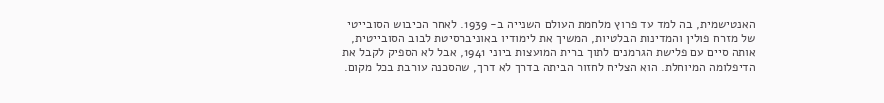האנטישמית, בה למד עד פרוץ מלחמת העולם השנייה ב- 1939. לאחר הכיבוש הסובייטי של מזרח פולין והמדינות הבלטיות, המשיך את לימודיו באוניברסיטת לבוב הסובייטית, אותה סיים עם פלישת הגרמנים לתוך ברית המועצות ביוני 1941, אבל לא הספיק לקבל את הדיפלומה המיוחלת. הוא הצליח לחזור הביתה בדרך לא דרך, שהסכנה עורבת בכל מקום.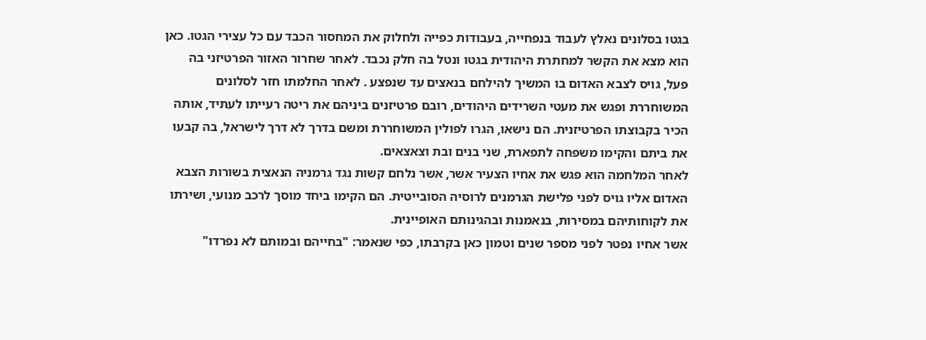בגטו בסלונים נאלץ לעבוד בנפחייה, בעבודות כפייה ולחלוק את המחסור הכבד עם כל עצירי הגטו. כאן הוא מצא את הקשר למחתרת היהודית בגטו ונטל בה חלק נכבד. לאחר שחרור האזור הפרטיזני בה פעל, גויס לצבא האדום בו המשיך להילחם בנאצים עד שנפצע . לאחר החלמתו חזר לסלונים המשוחררת ופגש את מעטי השרידים היהודים, רובם פרטיזנים ביניהם את ריטה רעייתו לעתיד, אותה הכיר בקבוצתו הפרטיזנית. הם נישאו, הגרו לפולין המשוחררת ומשם בדרך לא דרך לישראל, בה קבעו את ביתם והקימו משפחה לתפארת, שני בנים ובת וצאצאים.
לאחר המלחמה הוא פגש את אחיו הצעיר אשר, אשר נלחם קשות נגד גרמניה הנאצית בשורות הצבא האדום אליו גויס לפני פלישת הגרמנים לרוסיה הסובייטית. הם הקימו ביחד מוסך לרכב מנועי, ושירתו את לקוחותיהם במסירות, בנאמנות ובהגינותם האופיינית.
אשר אחיו נפטר לפני מספר שנים וטמון כאן בקרבתו, כפי שנאמר: "בחייהם ובמותם לא נפרדו"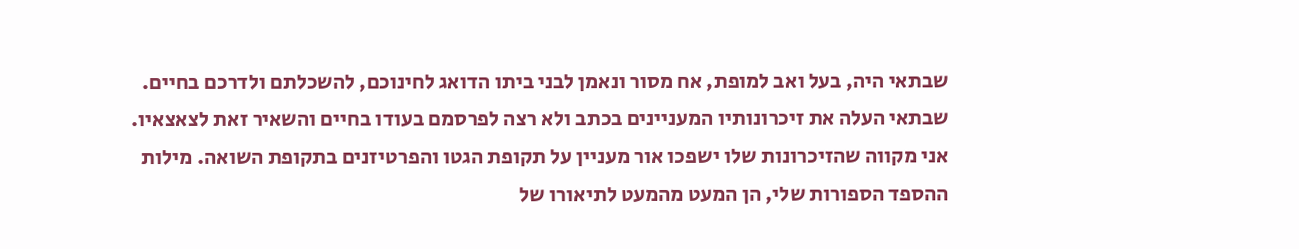שבתאי היה, בעל ואב למופת, אח מסור ונאמן לבני ביתו הדואג לחינוכם, להשכלתם ולדרכם בחיים.
שבתאי העלה את זיכרונותיו המעניינים בכתב ולא רצה לפרסמם בעודו בחיים והשאיר זאת לצאצאיו.
אני מקווה שהזיכרונות שלו ישפכו אור מעניין על תקופת הגטו והפרטיזנים בתקופת השואה. מילות ההספד הספורות שלי, הן המעט מהמעט לתיאורו של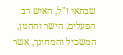שבתאי ז"ל, האיש רב הפעלים, הישר וההגון, המשכיל והמחונך, אשר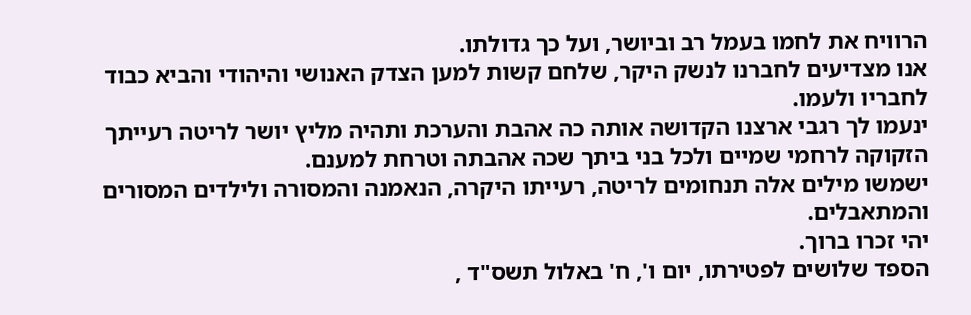הרוויח את לחמו בעמל רב וביושר, ועל כך גדולתו.
אנו מצדיעים לחברנו לנשק היקר, שלחם קשות למען הצדק האנושי והיהודי והביא כבוד לחבריו ולעמו.
ינעמו לך רגבי ארצנו הקדושה אותה כה אהבת והערכת ותהיה מליץ יושר לריטה רעייתך הזקוקה לרחמי שמיים ולכל בני ביתך שכה אהבתה וטרחת למענם.
ישמשו מילים אלה תנחומים לריטה, רעייתו היקרה, הנאמנה והמסורה ולילדים המסורים והמתאבלים.
יהי זכרו ברוך.
הספד שלושים לפטירתו, יום ו', ח' באלול תשס"ד ,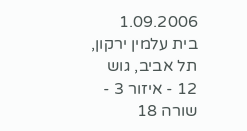1.09.2006
בית עלמין ירקון, תל אביב, גוש 12 - איזור 3 - שורה 18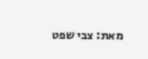מאת: צבי שפט